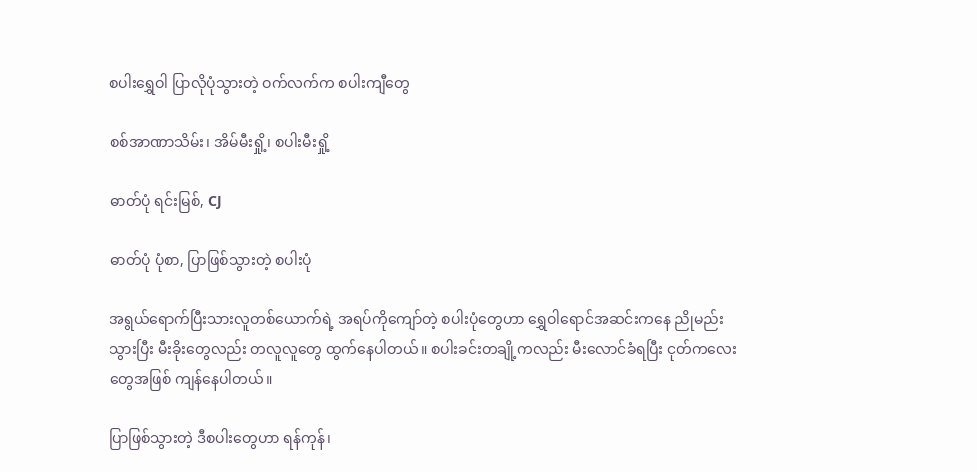စပါးရွှေဝါ ပြာလိုပုံသွားတဲ့ ဝက်လက်က စပါးကျီတွေ

စစ်အာဏာသိမ်း၊ အိမ်မီးရှို့၊ စပါးမီးရှို့

ဓာတ်ပုံ ရင်းမြစ်, CJ

ဓာတ်ပုံ ပုံစာ, ပြာဖြစ်သွားတဲ့ စပါးပုံ

အရွယ်ရောက်ပြီးသားလူတစ်ယောက်ရဲ့ အရပ်ကိုကျော်တဲ့ စပါးပုံတွေဟာ ရွှေဝါရောင်အဆင်းကနေ ညိုမည်းသွားပြီး မီးခိုးတွေလည်း တလူလူတွေ ထွက်နေပါတယ်။ စပါးခင်းတချို့ကလည်း မီးလောင်ခံရပြီး ငုတ်ကလေးတွေအဖြစ် ကျန်နေပါတယ်။

ပြာဖြစ်သွားတဲ့ ဒီစပါးတွေဟာ ရန်ကုန်၊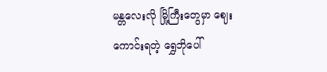မန္တလေးလို မြို့ကြီးတွေမှာ ဈေးကောင်းရတဲ့ ရွှေဘိုပေါ်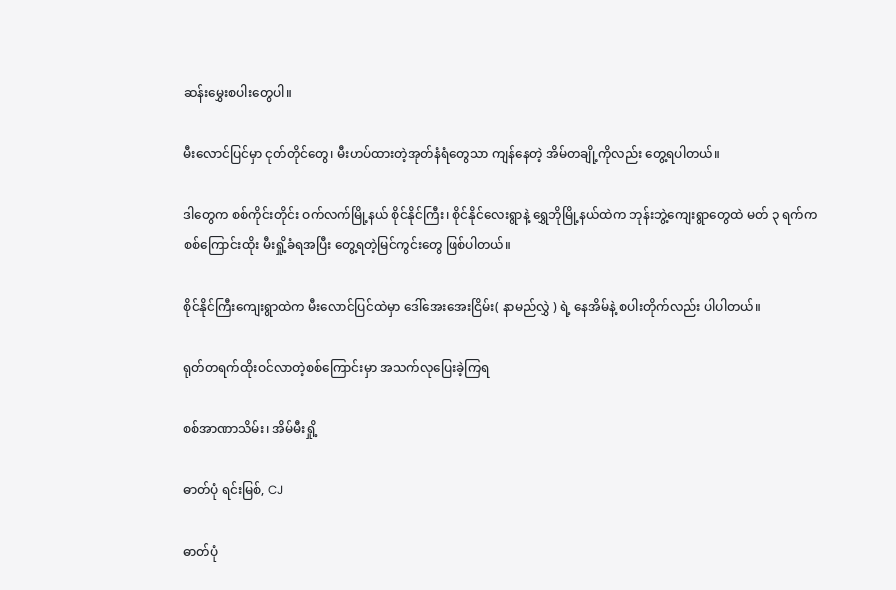ဆန်းမွှေးစပါးတွေပါ။

မီးလောင်ပြင်မှာ ငုတ်တိုင်တွေ၊ မီးဟပ်ထားတဲ့အုတ်နံရံတွေသာ ကျန်နေတဲ့ အိမ်တချို့ကိုလည်း တွေ့ရပါတယ်။

ဒါတွေက စစ်ကိုင်းတိုင်း ဝက်လက်မြို့နယ် စိုင်နိုင်ကြီး၊ စိုင်နိုင်လေးရွာနဲ့ ရွှေဘိုမြို့နယ်ထဲက ဘုန်းဘွဲ့ကျေးရွာတွေထဲ မတ် ၃ ရက်က စစ်ကြောင်းထိုး မီးရှို့ခံရအပြီး တွေ့ရတဲ့မြင်ကွင်းတွေ ဖြစ်ပါတယ်။

စိုင်နိုင်ကြီးကျေးရွာထဲက မီးလောင်ပြင်ထဲမှာ ဒေါ်အေးအေးငြိမ်း( နာမည်လွှဲ ) ရဲ့ နေအိမ်နဲ့ စပါးတိုက်လည်း ပါပါတယ်။

ရုတ်တရက်ထိုးဝင်လာတဲ့စစ်ကြောင်းမှာ အသက်လုပြေးခဲ့ကြရ

စစ်အာဏာသိမ်း၊ အိမ်မီးရှို့

ဓာတ်ပုံ ရင်းမြစ်, CJ

ဓာတ်ပုံ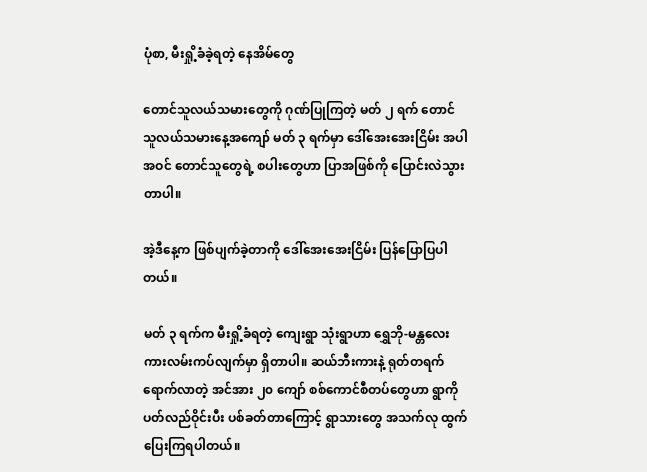ပုံစာ, မီးရှို့ခံခဲ့ရတဲ့ နေအိမ်တွေ

တောင်သူလယ်သမားတွေကို ဂုဏ်ပြုကြတဲ့ မတ် ၂ ရက် တောင်သူလယ်သမားနေ့အကျော် မတ် ၃ ရက်မှာ ‌ဒေါ်အေးအေးငြိမ်း အပါအဝင် တောင်သူတွေရဲ့ စပါးတွေဟာ ပြာအဖြစ်ကို ပြောင်းလဲသွားတာပါ။

အဲ့ဒီနေ့က ဖြစ်ပျက်ခဲ့တာကို ဒေါ်အေးအေးငြိမ်း ပြန်ပြောပြပါတယ်။

မတ် ၃ ရက်က မီးရှို့ခံရတဲ့ ကျေးရွာ သုံးရွာဟာ ရွှေဘို-မန္တလေး ကားလမ်းကပ်လျက်မှာ ရှိတာပါ။ ဆယ်ဘီးကားနဲ့ ရုတ်တရက်ရောက်လာတဲ့ အင်အား ၂၀ ကျော် စစ်ကောင်စီတပ်တွေဟာ ရွာကို ပတ်လည်ဝိုင်းပီး ပစ်ခတ်တာကြောင့် ရွာသားတွေ အသက်လု ထွက်ပြေးကြရပါတယ်။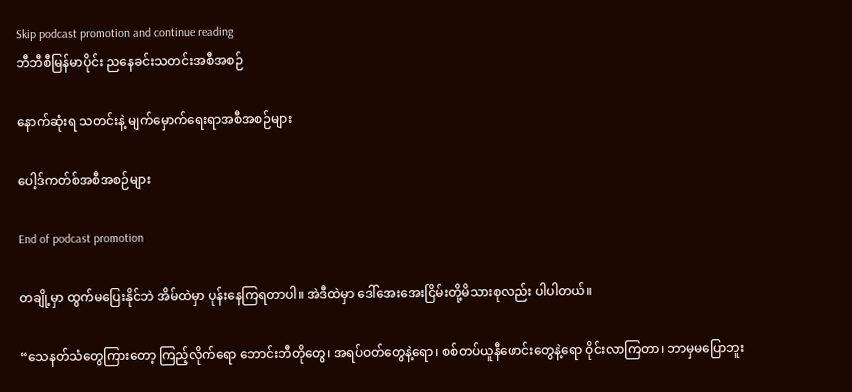Skip podcast promotion and continue reading
ဘီဘီစီမြန်မာပိုင်း ညနေခင်းသတင်းအစီအစဉ်

နောက်ဆုံးရ သတင်းနဲ့ မျက်မှောက်ရေးရာအစီအစဉ်များ

ပေါ့ဒ်ကတ်စ်အစီအစဉ်များ

End of podcast promotion

တချို့မှာ ထွက်မပြေးနိုင်ဘဲ အိမ်ထဲမှာ ပုန်းနေကြရတာပါ။ အဲဒီထဲမှာ ‌ဒေါ်အေးအေးငြိမ်းတို့မိသားစုလည်း ပါပါတယ်။

“သေနတ်သံတွေကြားတော့ ကြည့်လိုက်ရော ဘောင်းဘီတိုတွေ၊ အရပ်ဝတ်တွေနဲ့ရော၊ စစ်တပ်ယူနီဖောင်းတွေနဲ့ရော ဝိုင်းလာကြတာ၊ ဘာမှမပြောဘူး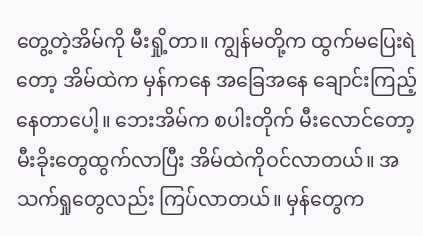တွေ့တဲ့အိမ်ကို မီးရှို့တာ။ ကျွန်မတို့က ထွက်မပြေးရဲတော့ အိမ်ထဲက မှန်ကနေ အခြေအနေ ချောင်းကြည့်နေတာပေါ့။ ဘေးအိမ်က စပါးတိုက် မီးလောင်တော့ မီးခိုးတွေထွက်လာပြီး အိမ်ထဲကိုဝင်လာတယ်။ အသက်ရှုတွေလည်း ကြပ်လာတယ်။ မှန်တွေက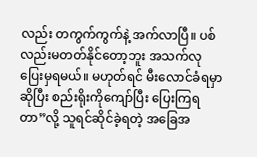လည်း တကွက်ကွက်နဲ့ အက်လာပြီ။ ပစ်လည်းမတတ်နိုင်တော့ဘူး အသက်လုပြေးမှရမယ်။ မဟုတ်ရင် မီးလောင်ခံရမှာဆိုပြီး စည်းရိုးကိုကျော်ပြီး ပြေးကြရတာ”လို့ သူရင်ဆိုင်ခဲ့ရတဲ့ အခြေအ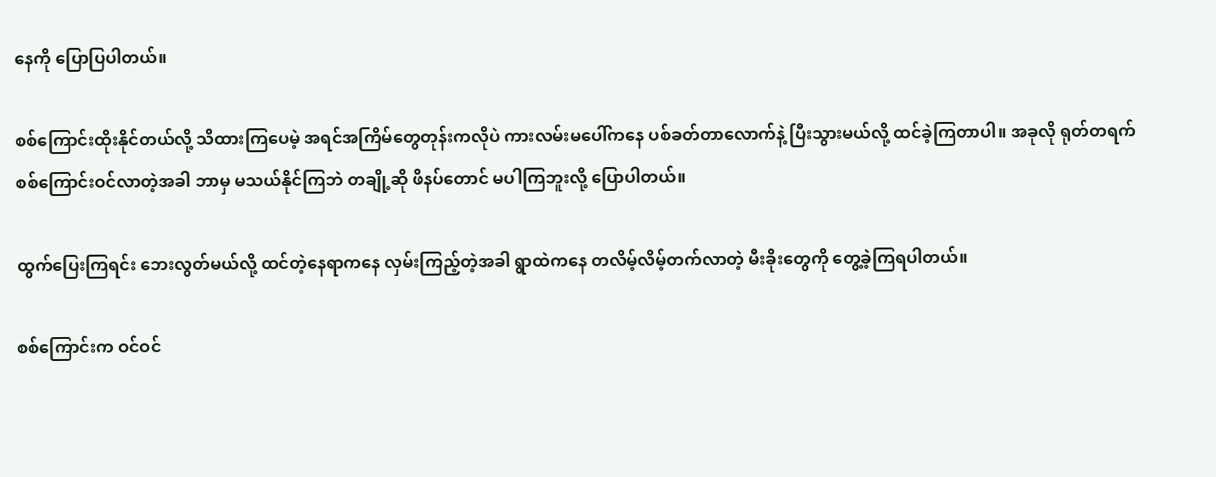နေကို ပြောပြပါတယ်။

စစ်ကြောင်းထိုးနိုင်တယ်လို့ သိထားကြပေမဲ့ အရင်အကြိမ်တွေတုန်းကလိုပဲ ကားလမ်းမပေါ်ကနေ ပစ်ခတ်တာလောက်နဲ့ ပြီးသွားမယ်လို့ ထင်ခဲ့ကြတာပါ။ အခုလို ရုတ်တရက်စစ်ကြောင်းဝင်လာတဲ့အခါ ဘာမှ မသယ်နိုင်ကြဘဲ တချို့ဆို ဖိနပ်တောင် မပါကြဘူးလို့ ပြောပါတယ်။

ထွက်ပြေးကြရင်း ဘေးလွတ်မယ်လို့ ထင်တဲ့နေရာကနေ လှမ်းကြည့်တဲ့အခါ ရွာထဲကနေ တလိမ့်လိမ့်တက်လာတဲ့ မီးခိုးတွေကို တွေ့ခဲ့ကြရပါတယ်။

စစ်ကြောင်းက ဝင်ဝင်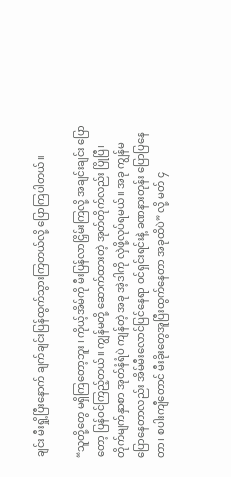ချင်း မီးရှို့ပြီးနောက် ချက်ချင်းပြန်ထွက်သွားကြတယ်လို့ ပြောကြပါတယ်။

“သူတို့တွေ မရှိကြတော့ဘူး ၊ ကိုယ့်အိမ်ကို မီးပြန်လာငြှိမ်းကြလို့ အချင်းချင်း ပြောတော့ ပြန်ဝင်ကြည့်တယ်။ ကျွန်မတို့ ဆောက်ထားတဲ့ အုတ်တိုက်လည်း ပြိုပြီ၊ တိုက်မျက်နှာစာ အုတ်နံရံပဲ ကျန်တဲ့ အခု အဲ့ဒါကို လှဲဖို့လုပ်ရမယ်။ အခု ကျွန်မပြောနေတာလည်း အိမ်မီးလောင်ပြင်နေရာ ဝင်ရှင်းရင်းနဲ့ ခဏနားတုန်း ပြောပြနေတာ၊ စပါးကျီတောင် မီးခိုးတွေအူပြီးထွက်နေတာ အခုထိပဲ” လို့ မတ် ၄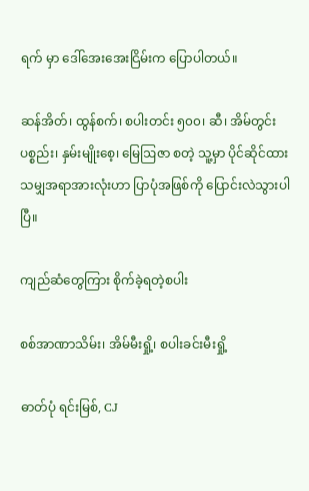ရက် မှာ ဒေါ်အေးအေးငြိမ်းက ပြောပါတယ်။

ဆန်အိတ်၊ ထွန်စက်၊ စပါးတင်း ၅၀၀၊ ဆီ၊ အိမ်တွင်းပစ္စည်း၊ နှမ်းမျိုးစေ့၊ မြေဩဇာ စတဲ့ သူ့မှာ ပိုင်ဆိုင်ထားသမျှအရာအားလုံးဟာ ပြာပုံအဖြစ်ကို ပြောင်းလဲသွားပါပြီ။

ကျည်ဆံတွေကြား စိုက်ခဲ့ရတဲ့စပါး

စစ်အာဏာသိမ်း၊ အိမ်မီးရှို့၊ စပါးခင်းမီးရှို့

ဓာတ်ပုံ ရင်းမြစ်, CJ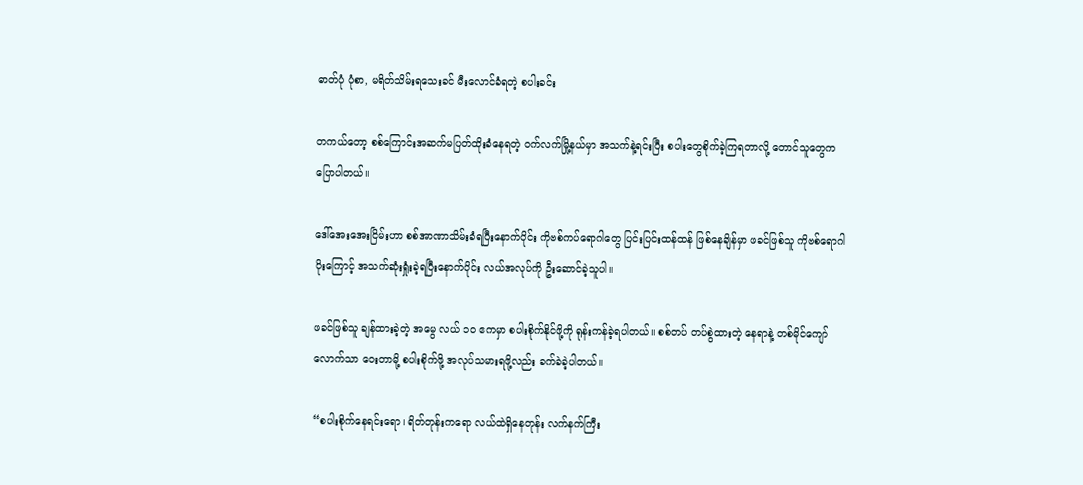ဓာတ်ပုံ ပုံစာ, မရိတ်သိမ်းရသေးခင် မီးလောင်ခံရတဲ့ စပါးခင်း

တကယ်တော့ စစ်ကြောင်းအဆက်မပြတ်ထိုးခံနေရတဲ့ ဝက်လက်မြို့နယ်မှာ အသက်နဲ့ရင်းပြီး စပါးတွေစိုက်ခဲ့ကြရတာလို့ တောင်သူတွေက ပြောပါတယ်။

ဒေါ်အေးအေးငြိမ်းဟာ စစ်အာဏာသိမ်းခံရပြီးနောက်ပိုင်း ကိုဗစ်ကပ်ရောဂါတွေ ပြင်းပြင်းထန်ထန် ဖြစ်နေချိန်မှာ ဖခင်ဖြစ်သူ ကိုဗစ်ရောဂါပိုးကြောင့် အသက်ဆုံးရှုံးခဲ့ရပြီးနောက်ပိုင်း လယ်အလုပ်ကို ဦးဆောင်ခဲ့သူပါ။

ဖခင်ဖြစ်သူ ချန်ထားခဲ့တဲ့ အမွေ လယ် ၁၀ ဧကမှာ စပါးစိုက်နိုင်ဖို့ကို ရုန်းကန်ခဲ့ရပါတယ်။ စစ်တပ် တပ်စွဲထားတဲ့ နေရာနဲ့ တစ်မိုင်ကျော်လောက်သာ ဝေးတာမို့ စပါးစိုက်ဖို့ အလုပ်သမားရဖို့လည်း ခက်ခဲခဲ့ပါတယ်။

“စပါးစိုက်နေရင်းရော၊ ရိတ်တုန်းကရော လယ်ထဲရှိနေတုန်း လက်နက်ကြီး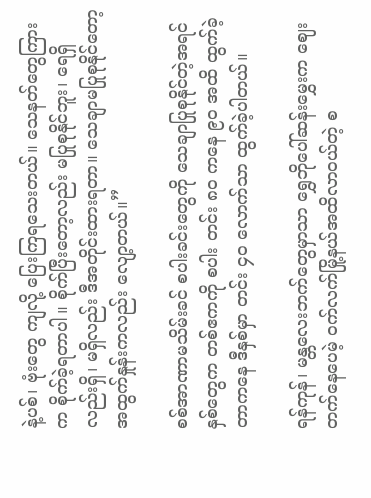နဲ့ပစ်၊ ဗုံးတွေ ကျလို့ ပြေးကြရသေးတယ်။ သေနတ်တွေကြားက စိုက်ခဲ့ရတာပါ။ စိုက်ပြီးတော့လည်း မပြုစုနိုင်ဘူး၊ ရေရှိလည်းရှိ၊ မရှိလည်း ဒီအတိုင်းထားရတာ။ သေချာမပြုစုနိုင်တော့ အထွက်နှုန်းကလည်း လျော့တယ်။”

စစ်အာဏာမသိမ်းခင် စပါးခင်းတွေကို သေချာပြုစုနိုင်တဲ့အရင်နှစ်တွေက တစ်ဧကကို စပါး တင်း ၈၀ ကနေ ၉၀ အထိ ထွက်ခဲ့တာကနေ ဒီနှစ်မှာ တင်း ၄၀ လောက်သာ ထွက်ခဲ့ပါတယ်။

ရန်ကုန်၊ မန္တလေးဘက်တွေမှာသာ ရွှေဘိုပေါ်ဆန်းမွှေးက ဈေးတက်နေပေမဲ့ ဝက်လက်မြို့နယ်အထိလာဝယ်တဲ့ စ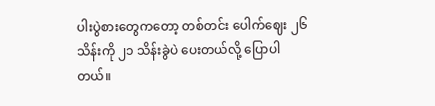ပါးပွဲစားတွေကတော့ တစ်တင်း ပေါက်ဈေး ၂၆ သိန်းကို ၂၁ သိန်းခွဲပဲ ပေးတယ်လို့ ပြောပါတယ်။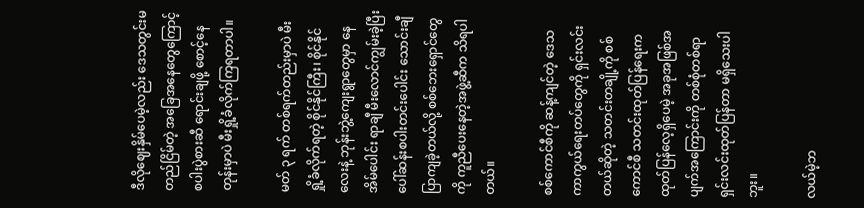ဒီလိုဈေးနှိမ်ပေမဲ့လည်း ဒေသတွင်းမတည်ငြိမ်တဲ့ အခြေအနေတွေကြောင့် စပါးပွဲစားဆီ ရောင်းချဖို့ စောင့်နေတုန်းမှာပဲ မီးရှို့ခံလိုက်ကြရတာပါ။

မတ် ၃ ရက် တစ်ရက်တည်းမှာပဲ မီးရှို့ခံလိုက်ရတဲ့ စိုင်နိုင်ကြီး၊ စိုင်နိုင်လေးနဲ့ ဘုန်းဘွဲ့ကျေးရွာတွေမှာ နေအိမ်ပေါင်း ရာချီ မီးလောင်ကျွမ်းခဲ့ပြီး ပေါ်ဆန်းစပါးတင်းပေါင်း သောင်းချီ ပြာကျခဲ့တယ်လို့ စစ်ဘေးရှောင်တွေကို ကူညီပေးနေတဲ့အဖွဲ့ဆီက သိရပါတယ်။

စစ်ကောင်စီကို ဆန့်ကျင်တဲ့ ဒေသကာကွယ်ရေးတပ်တွေကို ရှင်းလင်းတယ်ဆိုတဲ့ သတင်းတချို့ကို စစ်ကောင်စီ သတင်းထုတ်ပြန်ရေးက ထုတ်ပြန်လေ့ရှိပေမဲ့ အခုအဖြစ်အပျက်အကြောင်းကို တစ်စုံတစ်ရာ ရှင်းလင်းထုတ်ပြန်တာ မရှိသေးပါဘူး။

လယ်မဲ့ဘ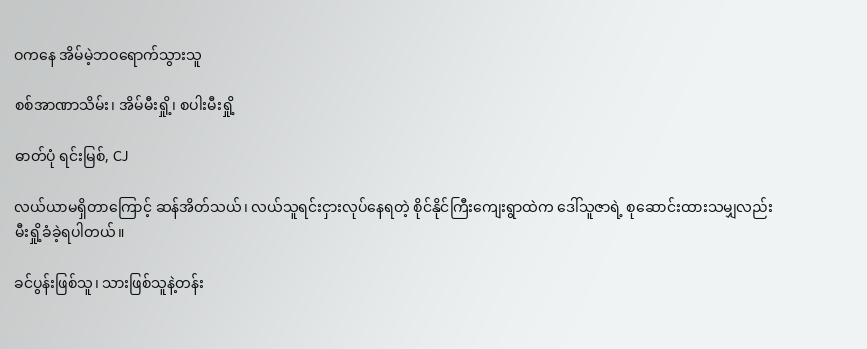ဝကနေ အိမ်မဲ့ဘဝရောက်သွားသူ

စစ်အာဏာသိမ်း၊ အိမ်မီးရှို့၊ စပါးမီးရှို့

ဓာတ်ပုံ ရင်းမြစ်, CJ

လယ်ယာမရှိတာကြောင့် ဆန်အိတ်သယ်၊ လယ်သူရင်းငှားလုပ်နေရတဲ့ စိုင်နိုင်ကြီးကျေးရွာထဲက ဒေါ်သူဇာရဲ့ စုဆောင်းထားသမျှလည်း မီးရှို့ခံခဲ့ရပါတယ်။

ခင်ပွန်းဖြစ်သူ၊ သားဖြစ်သူနဲ့တန်း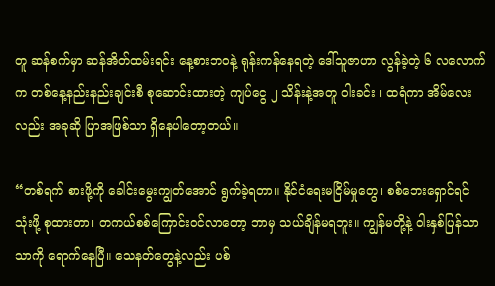တူ ဆန်စက်မှာ ဆန်အိတ်ထမ်းရင်း နေ့စားဘဝနဲ့ ရုန်းကန်နေရတဲ့ ဒေါ်သူဇာဟာ လွန်ခဲ့တဲ့ ၆ လလောက်က တစ်နေ့နည်းနည်းချင်းစီ စုဆောင်းထားတဲ့ ကျပ်ငွေ ၂ သိန်းနဲ့အတူ ဝါးခင်း ၊ ထရံကာ အိမ်လေးလည်း အခုဆို ပြာအဖြစ်သာ ရှိနေပါတော့တယ်။

“တစ်ရက် စားဖို့ကို ခေါင်းမွေးကျွတ်အောင် ရွက်ခဲ့ရတာ။ နိုင်ငံရေးမငြိမ်မှုတွေ၊ စစ်ဘေးရှောင်ရင် သုံးဖို့ စုထားတာ၊ တကယ်စစ်ကြောင်းဝင်လာတော့ ဘာမှ သယ်ချိန်မရဘူး။ ကျွန်မတို့နဲ့ ဝါးနှစ်ပြန်သာသာကို ရောက်နေပြီ။ သေနတ်တွေနဲ့လည်း ပစ်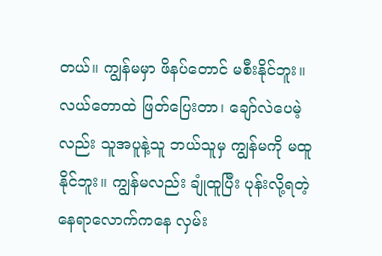တယ်။ ကျွန်မမှာ ဖိနပ်တောင် မစီးနိုင်ဘူး။ လယ်တောထဲ ဖြတ်ပြေးတာ၊ ချော်လဲပေမဲ့လည်း သူအပူနဲ့သူ ဘယ်သူမှ ကျွန်မကို မထူနိုင်ဘူး။ ကျွန်မလည်း ချုံထူပြီး ပုန်းလို့ရတဲ့နေရာလောက်ကနေ လှမ်း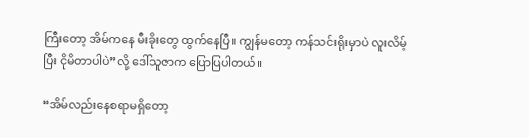ကြီးတော့ အိမ်ကနေ မီးခိုးတွေ ထွက်နေပြီ။ ကျွန်မတော့ ကန်သင်းရိုးမှာပဲ လူးလိမ့်ပြီး ငိုမိတာပါပဲ”လို့ ဒေါ်သူဇာက ပြောပြပါတယ်။

“အိမ်လည်းနေစရာမရှိတော့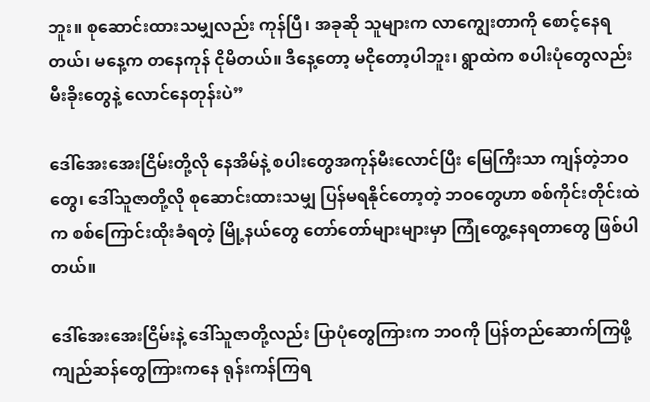ဘူး။ စုဆောင်းထားသမျှလည်း ကုန်ပြီ၊ အခုဆို သူများက လာကျွေးတာကို စောင့်နေရတယ်၊ မနေ့က တနေကုန် ငိုမိတယ်။ ဒီနေ့တော့ မငိုတော့ပါဘူး၊ ရွာထဲက စပါးပုံတွေလည်း မီးခိုးတွေနဲ့ လောင်နေတုန်းပဲ”

ဒေါ်အေးအေးငြိမ်းတို့လို နေအိမ်နဲ့ စပါးတွေအကုန်မီးလောင်ပြီး မြေကြီးသာ ကျန်တဲ့ဘဝတွေ၊ ဒေါ်သူဇာတို့လို စုဆောင်းထားသမျှ ပြန်မရနိုင်တော့တဲ့ ဘဝတွေဟာ စစ်ကိုင်းတိုင်းထဲက စစ်ကြောင်းထိုးခံရတဲ့ မြို့နယ်တွေ တော်တော်များများမှာ ကြုံတွေ့နေရတာတွေ ဖြစ်ပါတယ်။

ဒေါ်အေးအေးငြိမ်းနဲ့ ဒေါ်သူဇာတို့လည်း ပြာပုံတွေကြားက ဘဝကို ပြန်တည်ဆောက်ကြဖို့ ကျည်ဆန်တွေကြားကနေ ရုန်းကန်ကြရ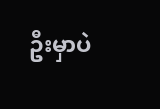ဦးမှာပဲ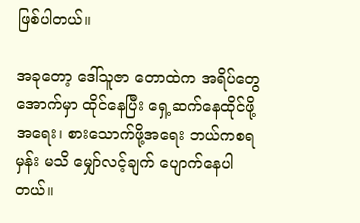ဖြစ်ပါတယ်။

အခုတော့ ဒေါ်သူဇာ တောထဲက အရိပ်တွေအောက်မှာ ထိုင်နေပြီး ရှေ့ဆက်နေထိုင်ဖို့အရေး၊ စားသောက်ဖို့အရေး ဘယ်ကစရမှန်း မသိ မျှော်လင့်ချက် ပျောက်နေပါတယ်။